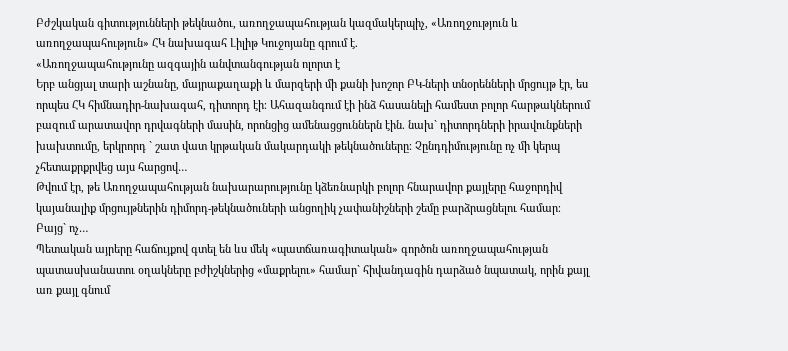Բժշկական գիտությունների թեկնածու, առողջապահության կազմակերպիչ, «Առողջություն և առողջապահություն» ՀԿ նախագահ Լիլիթ Կուջոյանը գրում է.
«Առողջապահությունը ազգային անվտանգության ոլորտ է
Երբ անցյալ տարի աշնանը, մայրաքաղաքի և մարզերի մի քանի խոշոր ԲԿ-ների տնօրենների մրցույթ էր, ես որպես ՀԿ հիմնադիր-նախագահ, դիտորդ էի։ Ահազանգում էի ինձ հասանելի համեստ բոլոր հարթակներում բազում արատավոր դրվագների մասին, որոնցից ամենացցուններն էին. նախ` դիտորդների իրավունքների խախտումը, երկրորդ ` շատ վատ կրթական մակարդակի թեկնածուները։ Չընդդիմությունը ոչ մի կերպ չհետաքրքրվեց այս հարցով…
Թվում էր, թե Առողջապահության նախարարությունը կձեռնարկի բոլոր հնարավոր քայլերը հաջորդիվ կայանալիք մրցույթներին դիմորդ-թեկնածուների անցողիկ չափանիշների շեմը բարձրացնելու համար։
Բայց` ոչ…
Պետական այրերը հաճույքով գտել են ևս մեկ «պատճառագիտական» գործոն առողջապահության պատասխանատու օղակները բժիշկներից «մաքրելու» համար` հիվանդագին դարձած նպատակ, որին քայլ առ քայլ գնում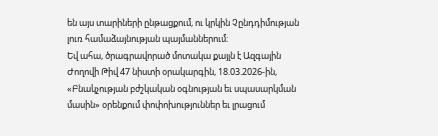են այս տարիների ընթացքում, ու կրկին Չընդդիմության լուռ համաձայնության պայմաններում։
Եվ ահա, ծրագրավորած մոտակա քայլն է Ազգային Ժողովի Թիվ 47 նիստի օրակարգին, 18.03.2026-ին, «Բնակչության բժշկական օգնության եւ սպասարկման մասին» օրենքում փոփոխություններ եւ լրացում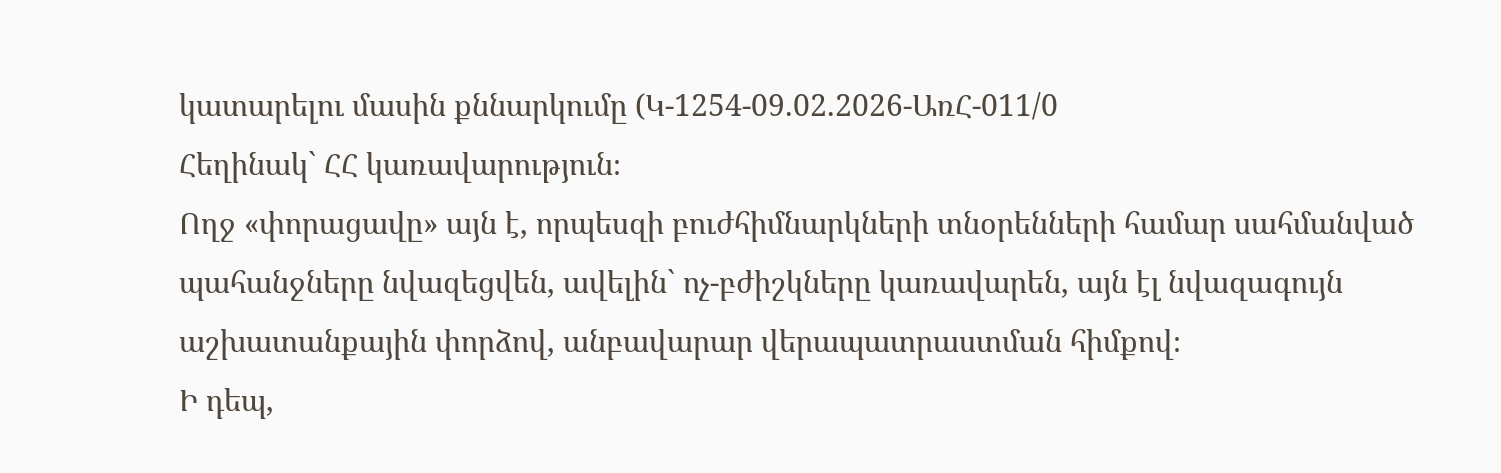կատարելու մասին քննարկումը (Կ-1254-09.02.2026-ԱռՀ-011/0
Հեղինակ` ՀՀ կառավարություն։
Ողջ «փորացավը» այն է, որպեսզի բուժհիմնարկների տնօրենների համար սահմանված պահանջները նվազեցվեն, ավելին` ոչ-բժիշկները կառավարեն, այն էլ նվազագույն աշխատանքային փորձով, անբավարար վերապատրաստման հիմքով։
Ի դեպ,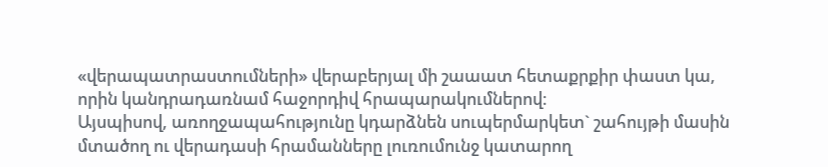«վերապատրաստումների» վերաբերյալ մի շաաատ հետաքրքիր փաստ կա, որին կանդրադառնամ հաջորդիվ հրապարակումներով։
Այսպիսով, առողջապահությունը կդարձնեն սուպերմարկետ` շահույթի մասին մտածող ու վերադասի հրամանները լուռումունջ կատարող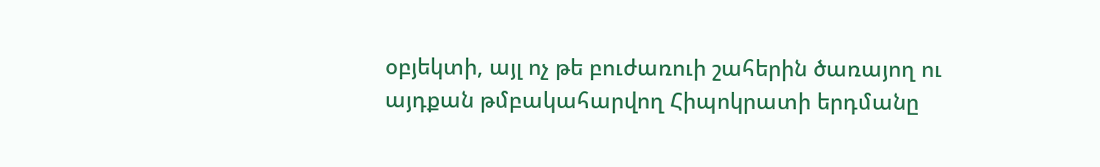օբյեկտի, այլ ոչ թե բուժառուի շահերին ծառայող ու այդքան թմբակահարվող Հիպոկրատի երդմանը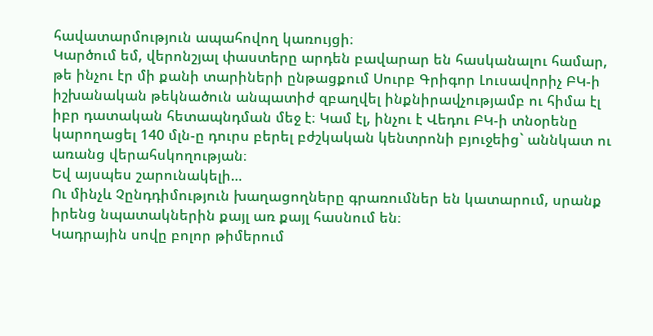հավատարմություն ապահովող կառույցի։
Կարծում եմ, վերոնշյալ փաստերը արդեն բավարար են հասկանալու համար, թե ինչու էր մի քանի տարիների ընթացքում Սուրբ Գրիգոր Լուսավորիչ ԲԿ-ի իշխանական թեկնածուն անպատիժ զբաղվել ինքնիրավչությամբ ու հիմա էլ իբր դատական հետապնդման մեջ է։ Կամ էլ, ինչու է Վեդու ԲԿ-ի տնօրենը կարողացել 140 մլն-ը դուրս բերել բժշկական կենտրոնի բյուջեից` աննկատ ու առանց վերահսկողության։
Եվ այսպես շարունակելի…
Ու մինչև Չընդդիմություն խաղացողները գրառումներ են կատարում, սրանք իրենց նպատակներին քայլ առ քայլ հասնում են։
Կադրային սովը բոլոր թիմերում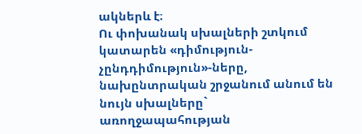ակներև է։
Ու փոխանակ սխալների շտկում կատարեն «դիմություն- չընդդիմություն»-ները, նախընտրական շրջանում անում են նույն սխալները` առողջապահության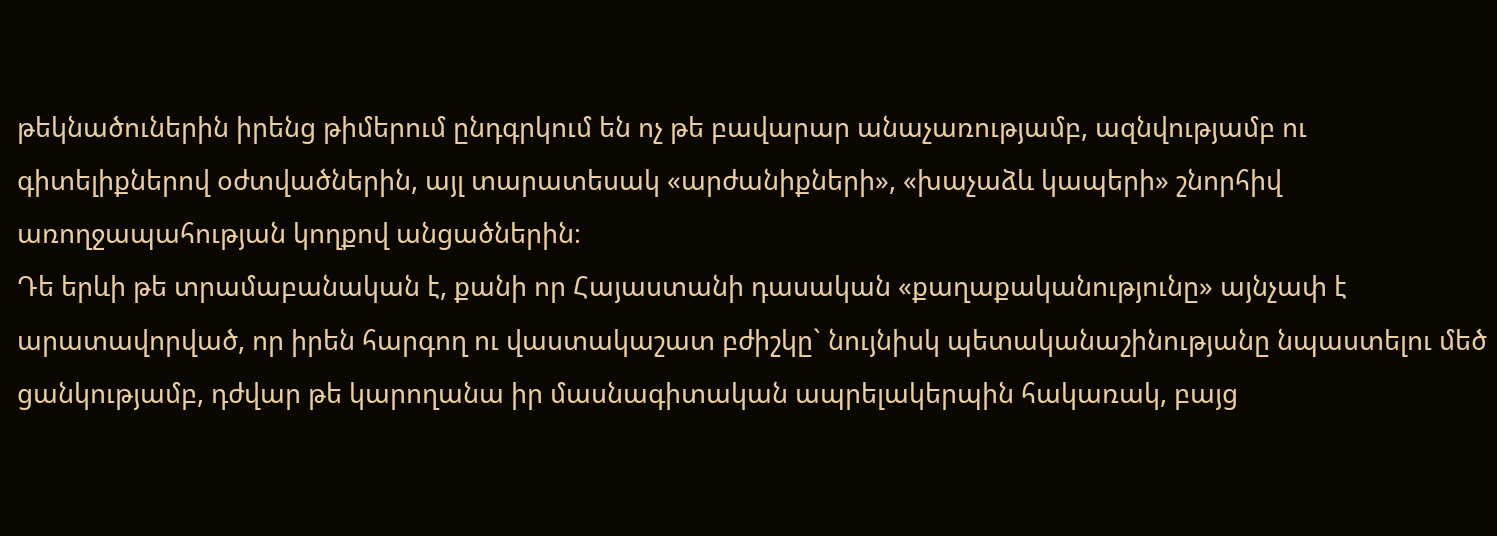թեկնածուներին իրենց թիմերում ընդգրկում են ոչ թե բավարար անաչառությամբ, ազնվությամբ ու գիտելիքներով օժտվածներին, այլ տարատեսակ «արժանիքների», «խաչաձև կապերի» շնորհիվ առողջապահության կողքով անցածներին։
Դե երևի թե տրամաբանական է, քանի որ Հայաստանի դասական «քաղաքականությունը» այնչափ է արատավորված, որ իրեն հարգող ու վաստակաշատ բժիշկը` նույնիսկ պետականաշինությանը նպաստելու մեծ ցանկությամբ, դժվար թե կարողանա իր մասնագիտական ապրելակերպին հակառակ, բայց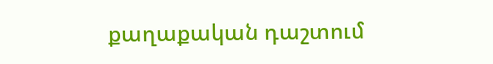քաղաքական դաշտում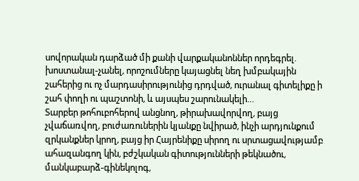սովորական դարձած մի քանի վարքականոններ որդեգրել. խոստանալ-չանել, որոշումները կայացնել նեղ խմբակային շահերից ու ոչ մարդասիրությունից դրդված, ուրանալ գիտելիքը ի շահ փողի ու պաշտոնի, և այսպես շարունակելի…
Տարբեր թոհուբոհերով անցնող, թիրախավորվող, բայց չվաճառվող, բուժառուներին կյանքը նվիրած, ինչի արդյունքում զրկանքներ կրող, բայց իր Հայրենիքը սիրող ու սրտացավությամբ ահազանգող կին, բժշկական գիտությունների թեկնածու, մանկաբարձ-գինեկոլոգ,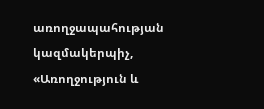առողջապահության կազմակերպիչ,
«Առողջություն և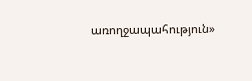առողջապահություն»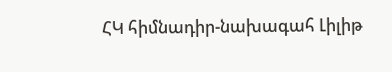ՀԿ հիմնադիր-նախագահ Լիլիթ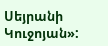Սեյրանի Կուջոյան»: